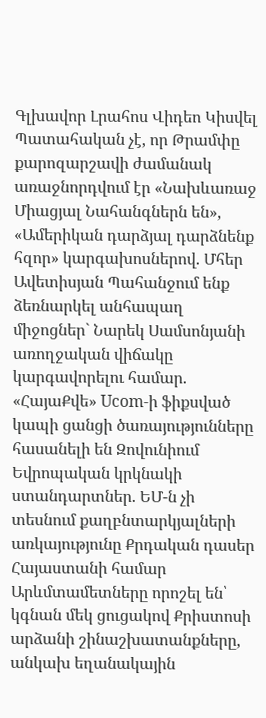Գլխավոր Լրահոս Վիդեո Կիսվել
Պատահական չէ, որ Թրամփը քարոզարշավի ժամանակ առաջնորդվում էր «Նախևառաջ Միացյալ Նահանգներն են», «Ամերիկան դարձյալ դարձնենք հզոր» կարգախոսներով. Մհեր Ավետիսյան Պահանջում ենք ձեռնարկել անհապաղ միջոցներ` Նարեկ Սամսոնյանի առողջական վիճակը կարգավորելու համար. «ՀայաՔվե» Ucom-ի ֆիքսված կապի ցանցի ծառայությունները հասանելի են Զովունիում Եվրոպական կրկնակի ստանդարտներ. ԵՄ-ն չի տեսնում քաղբնտարկյալների առկայությունը Քրդական դասեր Հայաստանի համար Արևմտամետները որոշել են՝ կգնան մեկ ցուցակով Քրիստոսի արձանի շինաշխատանքները, անկախ եղանակային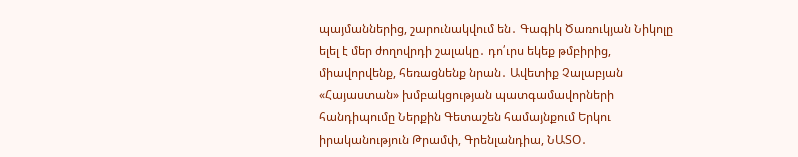պայմաններից, շարունակվում են․ Գագիկ Ծառուկյան Նիկոլը ելել է մեր ժողովրդի շալակը․ դո՛ւրս եկեք թմբիրից, միավորվենք, հեռացնենք նրան․ Ավետիք Չալաբյան «Հայաստան» խմբակցության պատգամավորների հանդիպումը Ներքին Գետաշեն համայնքում Երկու իրականություն Թրամփ, Գրենլանդիա, ՆԱՏՕ․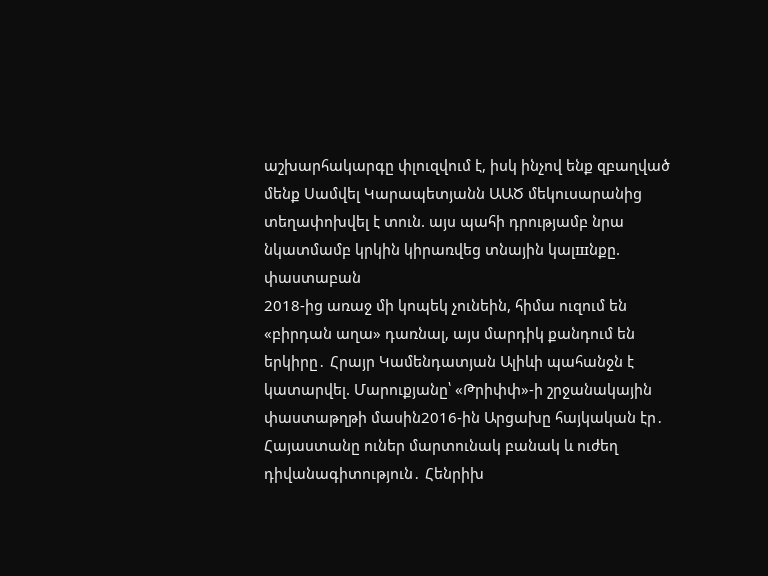աշխարհակարգը փլուզվում է, իսկ ինչով ենք զբաղված մենք Սամվել Կարապետյանն ԱԱԾ մեկուսարանից տեղափոխվել է տուն. այս պահի դրությամբ նրա նկատմամբ կրկին կիրառվեց տնային կալшնքը. փաստաբան
2018-ից առաջ մի կոպեկ չունեին, հիմա ուզում են «բիրդան աղա» դառնալ, այս մարդիկ քանդում են երկիրը․ Հրայր Կամենդատյան Ալիևի պահանջն է կատարվել. Մարուքյանը՝ «Թրիփփ»-ի շրջանակային փաստաթղթի մասին2016-ին Արցախը հայկական էր․ Հայաստանը ուներ մարտունակ բանակ և ուժեղ դիվանագիտություն․ Հենրիխ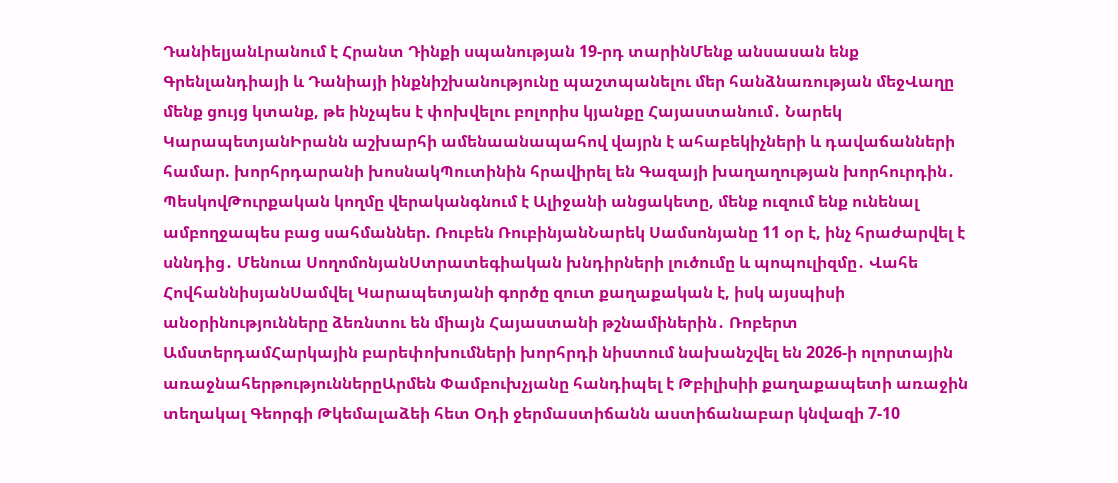ԴանիելյանԼրանում է Հրանտ Դինքի սպանության 19-րդ տարինՄենք անսասան ենք Գրենլանդիայի և Դանիայի ինքնիշխանությունը պաշտպանելու մեր հանձնառության մեջՎաղը մենք ցույց կտանք, թե ինչպես է փոխվելու բոլորիս կյանքը Հայաստանում․ Նարեկ ԿարապետյանԻրանն աշխարհի ամենաանապահով վայրն է ահաբեկիչների և դավաճանների համար. խորհրդարանի խոսնակՊուտինին հրավիրել են Գազայի խաղաղության խորհուրդին․ ՊեսկովԹուրքական կողմը վերականգնում է Ալիջանի անցակետը, մենք ուզում ենք ունենալ ամբողջապես բաց սահմաններ. Ռուբեն ՌուբինյանՆարեկ Սամսոնյանը 11 օր է, ինչ հրաժարվել է սննդից․ Մենուա ՍողոմոնյանՍտրատեգիական խնդիրների լուծումը և պոպուլիզմը․ Վահե ՀովհաննիսյանՍամվել Կարապետյանի գործը զուտ քաղաքական է, իսկ այսպիսի անօրինությունները ձեռնտու են միայն Հայաստանի թշնամիներին․ Ռոբերտ ԱմստերդամՀարկային բարեփոխումների խորհրդի նիստում նախանշվել են 2026-ի ոլորտային առաջնահերթություններըԱրմեն Փամբուխչյանը հանդիպել է Թբիլիսիի քաղաքապետի առաջին տեղակալ Գեորգի Թկեմալաձեի հետ Օդի ջերմաստիճանն աստիճանաբար կնվազի 7-10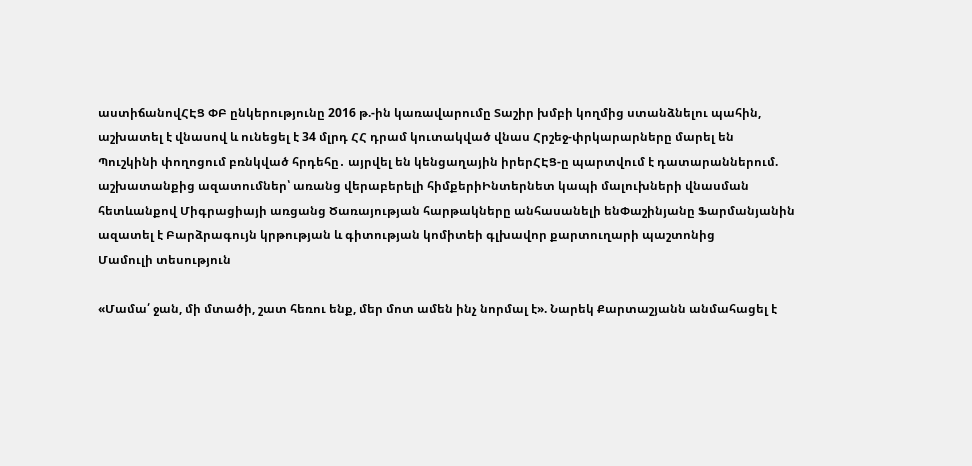աստիճանովՀԷՑ ՓԲ ընկերությունը 2016 թ.-ին կառավարումը Տաշիր խմբի կողմից ստանձնելու պահին, աշխատել է վնասով և ունեցել է 34 մլրդ ՀՀ դրամ կուտակված վնաս Հրշեջ-փրկարարները մարել են Պուշկինի փողոցում բռնկված հրդեհը․ այրվել են կենցաղային իրերՀԷՑ-ը պարտվում է դատարաններում. աշխատանքից ազատումներ՝ առանց վերաբերելի հիմքերիԻնտերնետ կապի մալուխների վնասման հետևանքով Միգրացիայի առցանց Ծառայության հարթակները անհասանելի ենՓաշինյանը Ֆարմանյանին ազատել է Բարձրագույն կրթության և գիտության կոմիտեի գլխավոր քարտուղարի պաշտոնից
Մամուլի տեսություն

«Մամա՛ ջան, մի մտածի, շատ հեռու ենք, մեր մոտ ամեն ինչ նորմալ է». Նարեկ Քարտաշյանն անմահացել է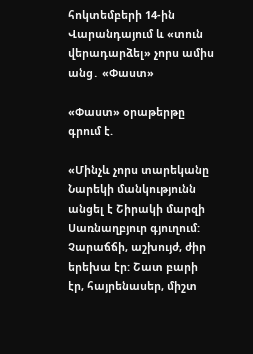հոկտեմբերի 14-ին Վարանդայում և «տուն վերադարձել» չորս ամիս անց․ «Փաստ»

«Փաստ» օրաթերթը գրում է.

«Մինչև չորս տարեկանը Նարեկի մանկությունն անցել է Շիրակի մարզի Սառնաղբյուր գյուղում: Չարաճճի, աշխույժ, ժիր երեխա էր: Շատ բարի էր, հայրենասեր, միշտ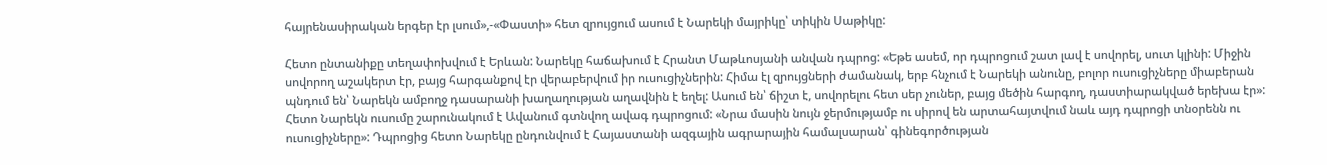հայրենասիրական երգեր էր լսում»,-«Փաստի» հետ զրույցում ասում է Նարեկի մայրիկը՝ տիկին Սաթիկը:

Հետո ընտանիքը տեղափոխվում է Երևան: Նարեկը հաճախում է Հրանտ Մաթևոսյանի անվան դպրոց: «Եթե ասեմ, որ դպրոցում շատ լավ է սովորել, սուտ կլինի: Միջին սովորող աշակերտ էր, բայց հարգանքով էր վերաբերվում իր ուսուցիչներին: Հիմա էլ զրույցների ժամանակ, երբ հնչում է Նարեկի անունը, բոլոր ուսուցիչները միաբերան պնդում են՝ Նարեկն ամբողջ դասարանի խաղաղության աղավնին է եղել: Ասում են՝ ճիշտ է, սովորելու հետ սեր չուներ, բայց մեծին հարգող, դաստիարակված երեխա էր»: Հետո Նարեկն ուսումը շարունակում է Ավանում գտնվող ավագ դպրոցում: «Նրա մասին նույն ջերմությամբ ու սիրով են արտահայտվում նաև այդ դպրոցի տնօրենն ու ուսուցիչները»: Դպրոցից հետո Նարեկը ընդունվում է Հայաստանի ազգային ագրարային համալսարան՝ գինեգործության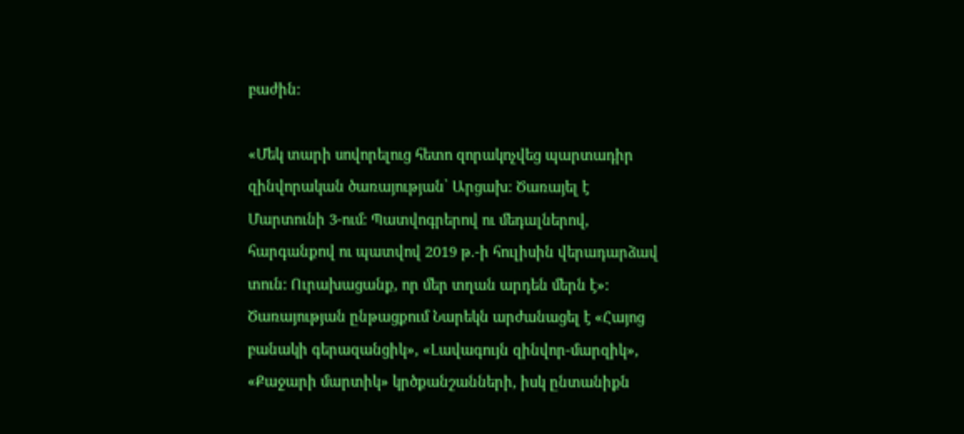բաժին:

«Մեկ տարի սովորելուց հետո զորակոչվեց պարտադիր զինվորական ծառայության՝ Արցախ: Ծառայել է Մարտունի 3-ում: Պատվոգրերով ու մեդալներով, հարգանքով ու պատվով 2019 թ.-ի հուլիսին վերադարձավ տուն: Ուրախացանք, որ մեր տղան արդեն մերն է»: Ծառայության ընթացքում Նարեկն արժանացել է «Հայոց բանակի գերազանցիկ», «Լավագույն զինվոր-մարզիկ», «Քաջարի մարտիկ» կրծքանշանների, իսկ ընտանիքն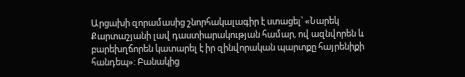Արցախի զորամասից շնորհակալագիր է ստացել՝ «Նարեկ Քարտաշյանի լավ դաստիարակության համար, ով ազնվորեն և բարեխղճորեն կատարել է իր զինվորական պարտքը հայրենիքի հանդեպ»: Բանակից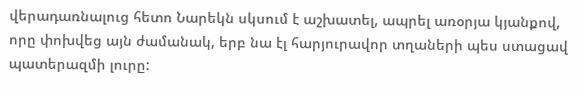վերադառնալուց հետո Նարեկն սկսում է աշխատել, ապրել առօրյա կյանքով, որը փոխվեց այն ժամանակ, երբ նա էլ հարյուրավոր տղաների պես ստացավ պատերազմի լուրը: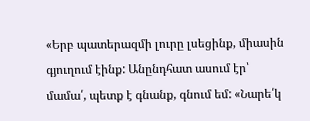«Երբ պատերազմի լուրը լսեցինք, միասին գյուղում էինք: Անընդհատ ասում էր՝ մամա՛, պետք է գնանք, գնում եմ: «Նարե՛կ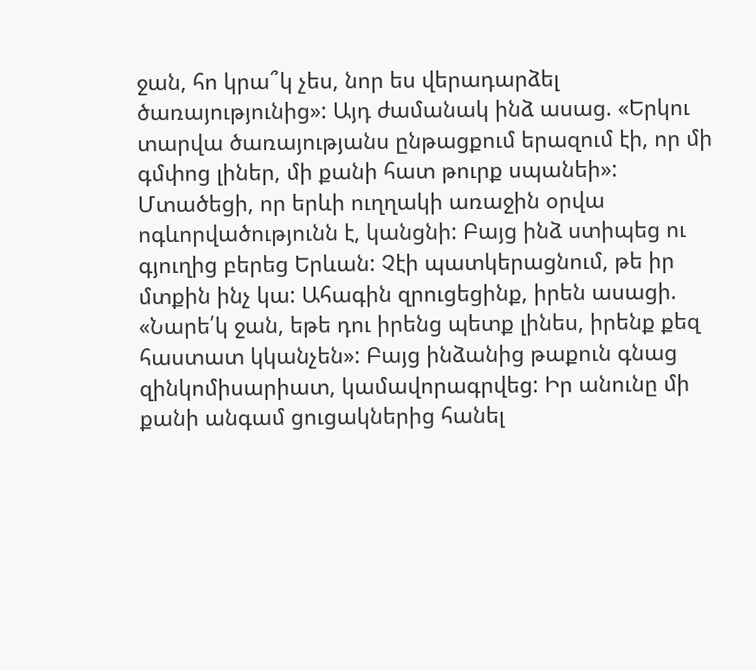ջան, հո կրա՞կ չես, նոր ես վերադարձել ծառայությունից»: Այդ ժամանակ ինձ ասաց. «Երկու տարվա ծառայությանս ընթացքում երազում էի, որ մի գմփոց լիներ, մի քանի հատ թուրք սպանեի»: Մտածեցի, որ երևի ուղղակի առաջին օրվա ոգևորվածությունն է, կանցնի: Բայց ինձ ստիպեց ու գյուղից բերեց Երևան: Չէի պատկերացնում, թե իր մտքին ինչ կա: Ահագին զրուցեցինք, իրեն ասացի. «Նարե՛կ ջան, եթե դու իրենց պետք լինես, իրենք քեզ հաստատ կկանչեն»: Բայց ինձանից թաքուն գնաց զինկոմիսարիատ, կամավորագրվեց: Իր անունը մի քանի անգամ ցուցակներից հանել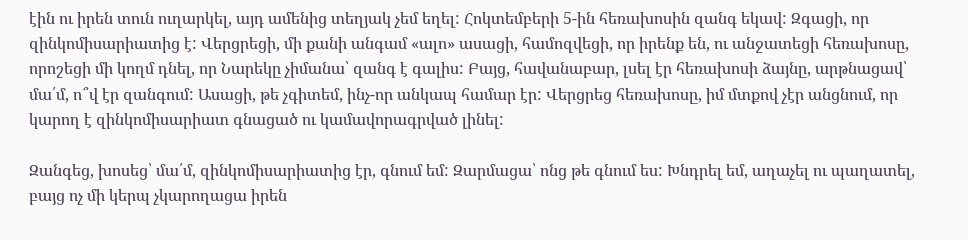էին ու իրեն տուն ուղարկել, այդ ամենից տեղյակ չեմ եղել: Հոկտեմբերի 5-ին հեռախոսին զանգ եկավ: Զգացի, որ զինկոմիսարիատից է: Վերցրեցի, մի քանի անգամ «ալո» ասացի, համոզվեցի, որ իրենք են, ու անջատեցի հեռախոսը, որոշեցի մի կողմ դնել, որ Նարեկը չիմանա՝ զանգ է գալիս: Բայց, հավանաբար, լսել էր հեռախոսի ձայնը, արթնացավ՝ մա՛մ, ո՞վ էր զանգում: Ասացի, թե չգիտեմ, ինչ-որ անկապ համար էր: Վերցրեց հեռախոսը, իմ մտքով չէր անցնում, որ կարող է զինկոմիսարիատ գնացած ու կամավորագրված լինել:

Զանգեց, խոսեց՝ մա՛մ, զինկոմիսարիատից էր, գնում եմ: Զարմացա՝ ոնց թե գնում ես: Խնդրել եմ, աղաչել ու պաղատել, բայց ոչ մի կերպ չկարողացա իրեն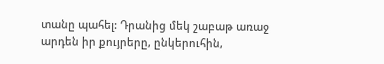տանը պահել: Դրանից մեկ շաբաթ առաջ արդեն իր քույրերը, ընկերուհին,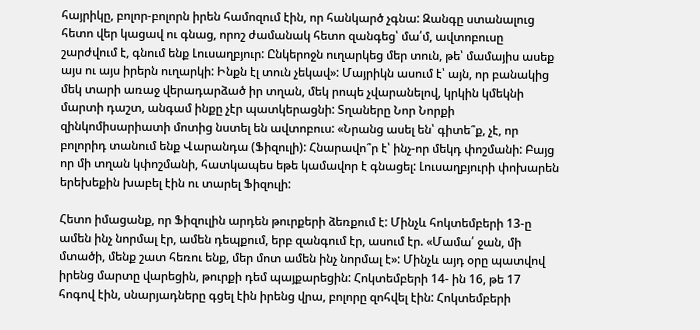հայրիկը, բոլոր-բոլորն իրեն համոզում էին, որ հանկարծ չգնա: Զանգը ստանալուց հետո վեր կացավ ու գնաց, որոշ ժամանակ հետո զանգեց՝ մա՛մ, ավտոբուսը շարժվում է, գնում ենք Լուսաղբյուր: Ընկերոջն ուղարկեց մեր տուն, թե՝ մամայիս ասեք այս ու այս իրերն ուղարկի: Ինքն էլ տուն չեկավ»: Մայրիկն ասում է՝ այն, որ բանակից մեկ տարի առաջ վերադարձած իր տղան, մեկ րոպե չվարանելով, կրկին կմեկնի մարտի դաշտ, անգամ ինքը չէր պատկերացնի: Տղաները Նոր Նորքի զինկոմիսարիատի մոտից նստել են ավտոբուս: «Նրանց ասել են՝ գիտե՞ք, չէ, որ բոլորիդ տանում ենք Վարանդա (Ֆիզուլի): Հնարավո՞ր է՝ ինչ-որ մեկդ փոշմանի: Բայց որ մի տղան կփոշմանի, հատկապես եթե կամավոր է գնացել: Լուսաղբյուրի փոխարեն երեխեքին խաբել էին ու տարել Ֆիզուլի:

Հետո իմացանք, որ Ֆիզուլին արդեն թուրքերի ձեռքում է: Մինչև հոկտեմբերի 13-ը ամեն ինչ նորմալ էր, ամեն դեպքում, երբ զանգում էր, ասում էր. «Մամա՛ ջան, մի մտածի, մենք շատ հեռու ենք, մեր մոտ ամեն ինչ նորմալ է»: Մինչև այդ օրը պատվով իրենց մարտը վարեցին, թուրքի դեմ պայքարեցին: Հոկտեմբերի 14- ին 16, թե 17 հոգով էին, սնարյադները գցել էին իրենց վրա, բոլորը զոհվել էին: Հոկտեմբերի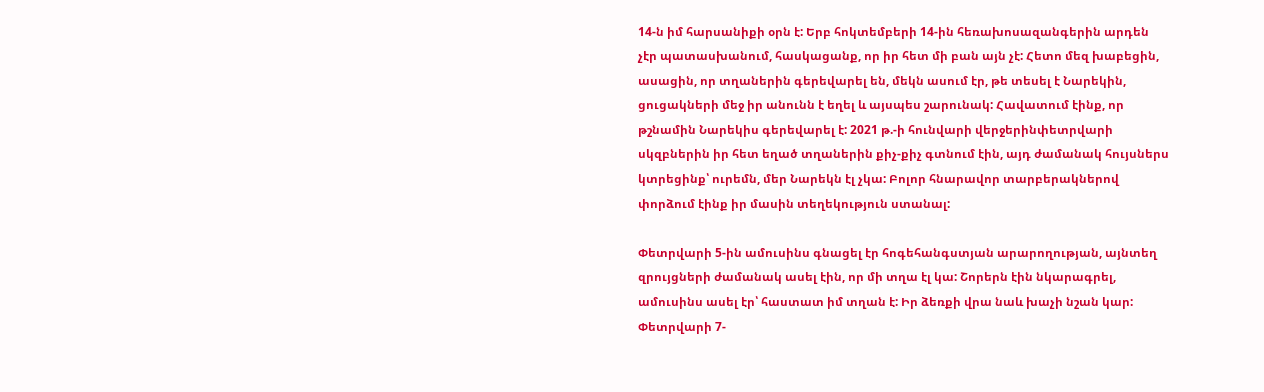14-ն իմ հարսանիքի օրն է: Երբ հոկտեմբերի 14-ին հեռախոսազանգերին արդեն չէր պատասխանում, հասկացանք, որ իր հետ մի բան այն չէ: Հետո մեզ խաբեցին, ասացին, որ տղաներին գերեվարել են, մեկն ասում էր, թե տեսել է Նարեկին, ցուցակների մեջ իր անունն է եղել և այսպես շարունակ: Հավատում էինք, որ թշնամին Նարեկիս գերեվարել է: 2021 թ.-ի հունվարի վերջերինփետրվարի սկզբներին իր հետ եղած տղաներին քիչ-քիչ գտնում էին, այդ ժամանակ հույսներս կտրեցինք՝ ուրեմն, մեր Նարեկն էլ չկա: Բոլոր հնարավոր տարբերակներով փորձում էինք իր մասին տեղեկություն ստանալ:

Փետրվարի 5-ին ամուսինս գնացել էր հոգեհանգստյան արարողության, այնտեղ զրույցների ժամանակ ասել էին, որ մի տղա էլ կա: Շորերն էին նկարագրել, ամուսինս ասել էր՝ հաստատ իմ տղան է: Իր ձեռքի վրա նաև խաչի նշան կար: Փետրվարի 7-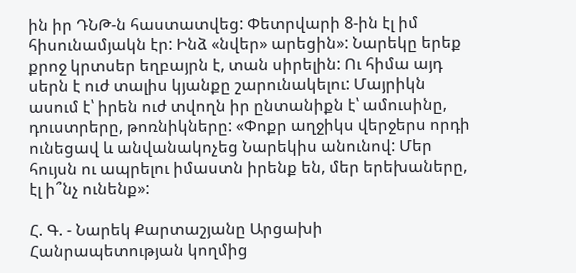ին իր ԴՆԹ-ն հաստատվեց: Փետրվարի 8-ին էլ իմ հիսունամյակն էր: Ինձ «նվեր» արեցին»: Նարեկը երեք քրոջ կրտսեր եղբայրն է, տան սիրելին: Ու հիմա այդ սերն է ուժ տալիս կյանքը շարունակելու: Մայրիկն ասում է՝ իրեն ուժ տվողն իր ընտանիքն է՝ ամուսինը, դուստրերը, թոռնիկները: «Փոքր աղջիկս վերջերս որդի ունեցավ և անվանակոչեց Նարեկիս անունով: Մեր հույսն ու ապրելու իմաստն իրենք են, մեր երեխաները, էլ ի՞նչ ունենք»:

Հ. Գ. - Նարեկ Քարտաշյանը Արցախի Հանրապետության կողմից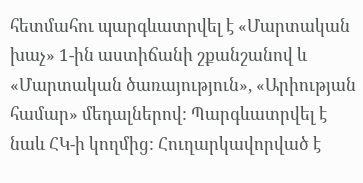հետմահու պարգևատրվել է «Մարտական խաչ» 1-ին աստիճանի շքանշանով և «Մարտական ծառայություն», «Արիության համար» մեդալներով: Պարգևատրվել է նաև ՀԿ-ի կողմից: Հուղարկավորված է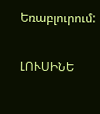Եռաբլուրում:

ԼՈՒՍԻՆԵ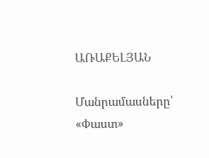ԱՌԱՔԵԼՅԱՆ

Մանրամասները՝ «Փաստ»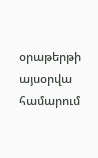օրաթերթի այսօրվա համարում